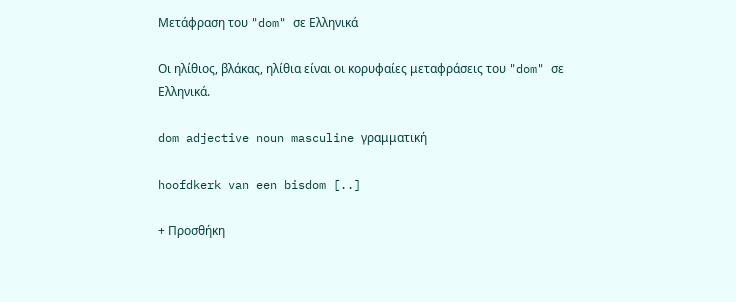Μετάφραση του "dom" σε Ελληνικά

Οι ηλίθιος, βλάκας, ηλίθια είναι οι κορυφαίες μεταφράσεις του "dom" σε Ελληνικά.

dom adjective noun masculine γραμματική

hoofdkerk van een bisdom [..]

+ Προσθήκη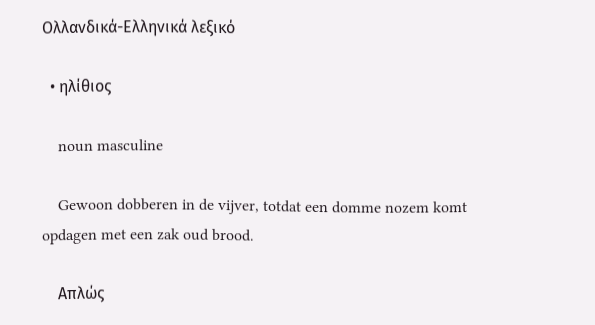Ολλανδικά-Ελληνικά λεξικό

  • ηλίθιος

    noun masculine

    Gewoon dobberen in de vijver, totdat een domme nozem komt opdagen met een zak oud brood.

    Απλώς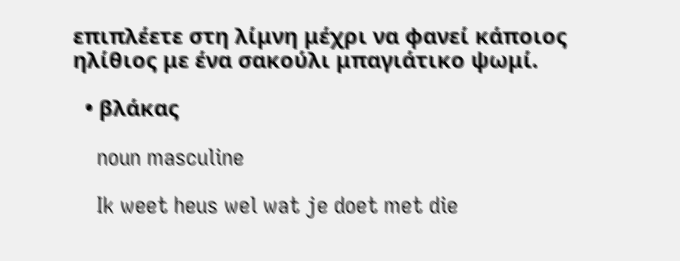επιπλέετε στη λίμνη μέχρι να φανεί κάποιος ηλίθιος με ένα σακούλι μπαγιάτικο ψωμί.

  • βλάκας

    noun masculine

    Ik weet heus wel wat je doet met die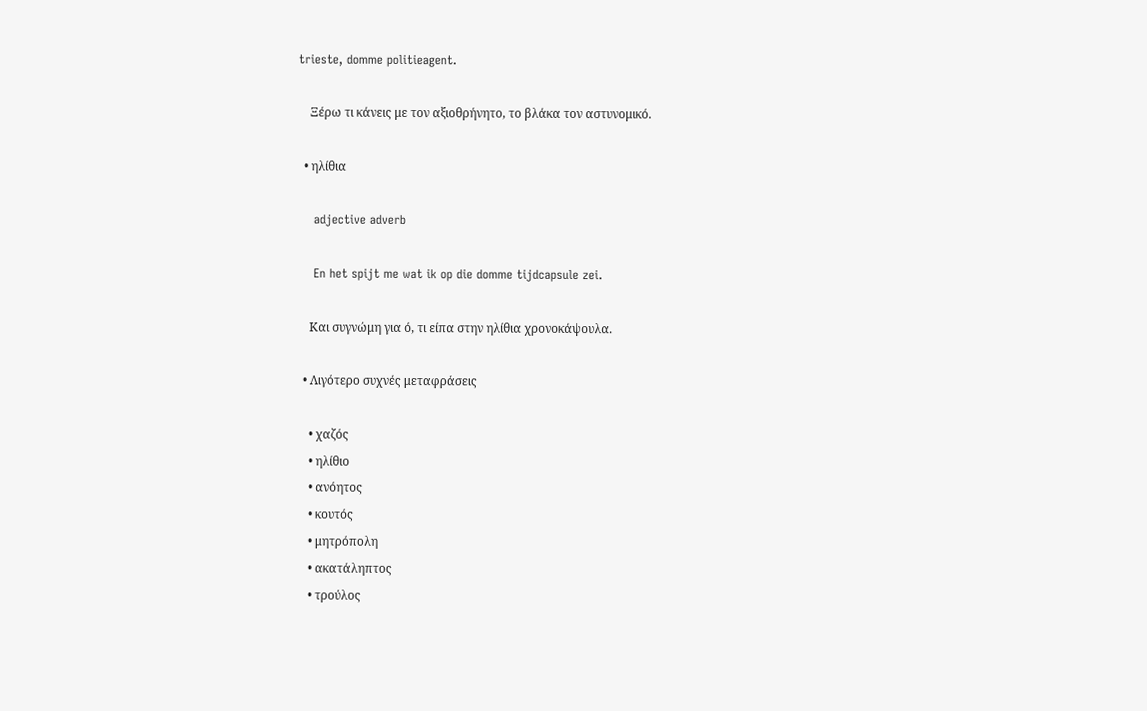trieste, domme politieagent.

    Ξέρω τι κάνεις με τον αξιοθρήνητο, το βλάκα τον αστυνομικό.

  • ηλίθια

    adjective adverb

    En het spijt me wat ik op die domme tijdcapsule zei.

    Και συγνώμη για ό, τι είπα στην ηλίθια χρονοκάψουλα.

  • Λιγότερο συχνές μεταφράσεις

    • χαζός
    • ηλίθιο
    • ανόητος
    • κουτός
    • μητρόπολη
    • ακατάληπτος
    • τρούλος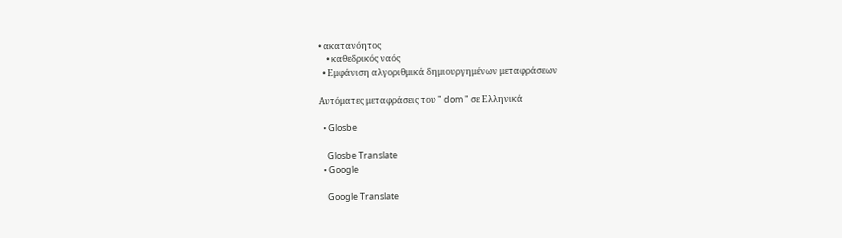• ακατανόητος
    • καθεδρικός ναός
  • Εμφάνιση αλγοριθμικά δημιουργημένων μεταφράσεων

Αυτόματες μεταφράσεις του " dom " σε Ελληνικά

  • Glosbe

    Glosbe Translate
  • Google

    Google Translate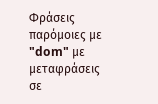Φράσεις παρόμοιες με "dom" με μεταφράσεις σε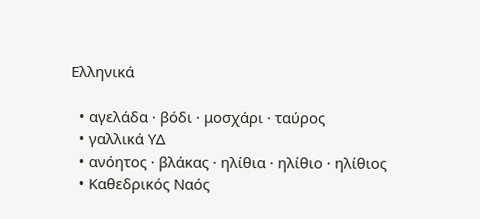Ελληνικά

  • αγελάδα · βόδι · μοσχάρι · ταύρος
  • γαλλικά ΥΔ
  • ανόητος · βλάκας · ηλίθια · ηλίθιο · ηλίθιος
  • Καθεδρικός Ναός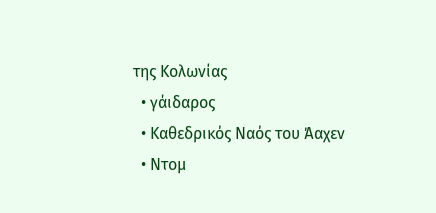της Κολωνίας
  • γάιδαρος
  • Καθεδρικός Ναός του Άαχεν
  • Ντομ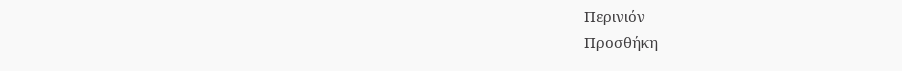Περινιόν
Προσθήκη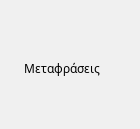Μεταφράσεις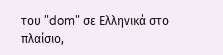του "dom" σε Ελληνικά στο πλαίσιο,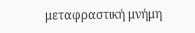μεταφραστική μνήμη